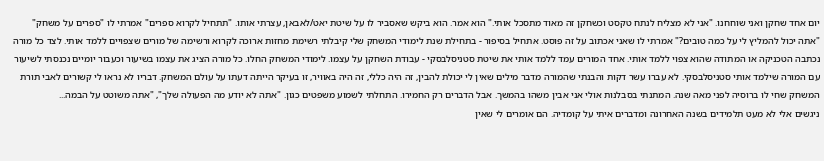יום אחד שחקן ואני שוחחנו. "אני לא מצליח לנתח טקסט וכשחקן זה מאוד מתסכל אותי." הוא אמר. הוא ביקש שאסביר לו על שיטת יאט/לאבאן, עצרתי אותו. "תתחיל לקרוא ספרים" אמרתי לו "ספרים על משחק" "אתה יכול להמליץ לי על כמה טובים?" אמרתי לו שאני אכתוב על זה פוסט. אתחיל בסיפור - בתחילת שנת לימודי המשחק שלי קיבלתי רשימת מחזות ארוכה לקרוא ורשימה של מורים שצפויים ללמד אותי. לצד כל מורה נכתבה הטכניקה או המתודה שהוא צפוי ללמד אותי. אחד המורים עמד ללמד אותי את שיטת סטניסלבסקי - עבודת השחקן על עצמו. לימודי המשחק החלו. כל מורה הציג את עצמו בשיעור וכעבור יומיים נכנסתי לשיעור עם המורה שילמד אותי סטניסלבסקי. לא עברו עשר דקות והבנתי שהמורה מדבר מילים שאין לי יכולת להבין, זה היה כללי, זה היה באוויר, זו בעיקר הייתה דעתו על עולם המשחק. דבריו לא נראו לי קשורים לאבי תורת המשחק שחי לו ברוסיה לפני מאה שנה. המתנתי בסבלנות אולי אני אבין משהו בהמשך. אבל הדברים רק החמירו. התחלתי לשמוע משפטים כגון. "אתה לא יודע מה הפעולה שלך", "אתה משוטט על הבמה...
ניגשים אלי לא מעט תלמידים בשנה האחרונה ומדברים איתי על קומדיה. הם אומרים לי שאין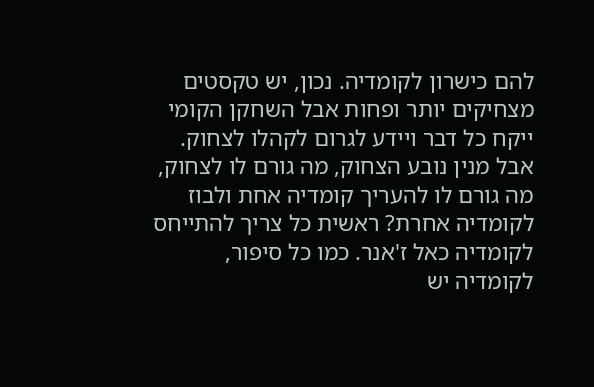להם כישרון לקומדיה. נכון, יש טקסטים מצחיקים יותר ופחות אבל השחקן הקומי ייקח כל דבר ויידע לגרום לקהלו לצחוק. אבל מנין נובע הצחוק, מה גורם לו לצחוק, מה גורם לו להעריך קומדיה אחת ולבוז לקומדיה אחרת? ראשית כל צריך להתייחס לקומדיה כאל ז'אנר. כמו כל סיפור, לקומדיה יש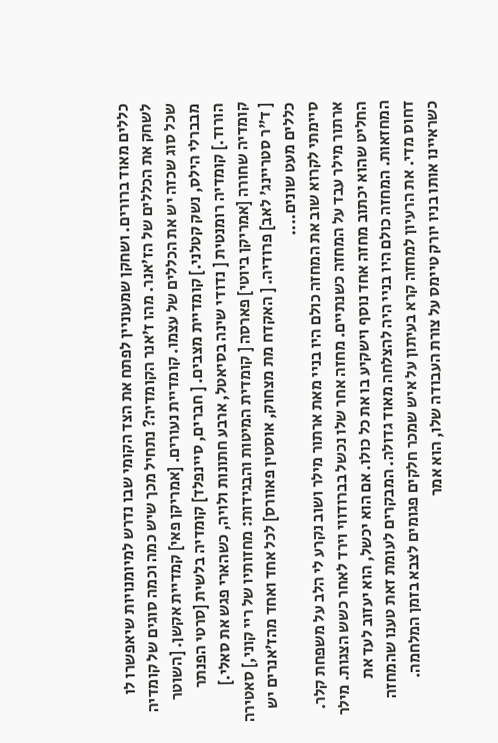כללים מאוד ברורים. ושחקן שמעוניין לפתח את הצד הקומי שבו נדרש למיומנויות שיאפשרו לו לשחק את הכללים של הז'אנר. מהו ז'אנר הקומדיה? נתחיל מכך שיש כמה וכמה סוגים של קומדיה שכל סוג שכזה יש את הכללים של עצמו. קומדיית נעורים. [אמריקן פאי] קמדיית אקשן. [השוטר מבברלי הילס, נשק קטלני.] קומדיית מצבים. [ חברים, סיינפלד] קומדיה בלשית [סרטי הפנתר הורוד.] קומדיה רומנטית [ נדודי שינה בסיאטל, ארבע חתונות ולויה, כשהארי פגש את סאלי.] קומדיה שחורה [אמריקן ביוטי] פארסה [ קומדית המיטות והבגידות: מחזותיו של ריי קוני,] סאטירה [ ד"ר סטריינג' לאב] פרודיה. [ האקדח מת מצחוק, אוסטין פאוורס] לכל אחד ואחד מהז'אנרים יש כללים מעט שונים....
סיימתי לקרוא שוב את המחזה כולם היו בניי מאת ארתור מילר ושוב נקרע לי הלב על משפחת קלר. ארתור מילר עבד על המחזה כשנתיים. מחזה אחר שלו נכשל בברודווי וירד לאחר כשש הצגות. מילר החליט שהוא יכתוב מחזה אחד נוסף וישקיע בו את כל כולו. אם הוא יכשל, הוא יעזוב לעד את המחזאות. המחזה כולם היו בניי היה להצלחה מאוד גדולה. המבקרים לעומת זאת טענו שהמחזה דחוס מדי. את הרעיון למחזה קרא בעיתון על איש שמכר חלקים פגומים לצבא בזמן המלחמה. כשראיינו אותו בניו יורק טיימס על צורת העבודה שלו, הוא אמר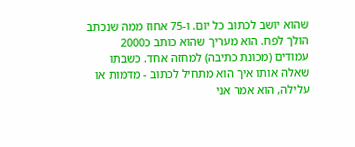שהוא יושב לכתוב כל יום. ו-75 אחוז ממה שנכתב הולך לפח. הוא מעריך שהוא כותב כ2000 עמודים (מכונת כתיבה) למחזה אחד. כשבתו שאלה אותו איך הוא מתחיל לכתוב - מדמות או עלילה, הוא אמר אני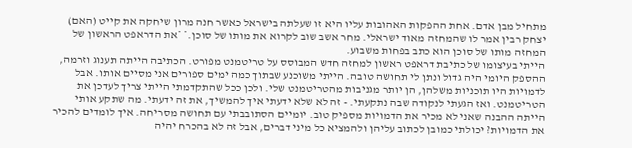מתחיל מבן אדם. אחת ההפקות האהובות עליו היא זו שעלתה בישראל כאשר חנה מרון שיחקה את קייט (האם) יצחק רבין אמר לו שהמחזה מאוד ישראלי. מחר אשב שוב לקרוא את מותו של סוכן.* *את הדראפט הראשון של המחזה מותו של סוכן הוא כתב בפחות משבוע.
הייתי בעיצומו של כתיבת דראפט ראשון למחזה חדש המבוסס על טריטמנט מפורט. הכתיבה הייתה תענוג וזרמה, ההספק היומי היה גדול ונתן לי תחושה טובה. הייתי משוכנע שבתוך כמה ימים ספורים אני מסיים אותו. אבל לדמויות היו תוכניות משלהן, הן יותר מגניבות מהטריטמנט שלי. ולכן ככל שהתקדמתי הייתי צריך לעדכן את הטריטמנט. ואז הגעתי לנקודה שבה נתקעתי. - זה לא שלא ידעתי איך להמשיך, את זה ידעתי. מה שתקע אותי הייתה ההבנה שאני לא מכיר את הדמויות מספיק טוב. יומיים הסתובבתי עם תחושה מסריחה. איך לומדים להכיר את הדמויות? יכולתי כמובן לכתוב עליהן ולהמציא כל מיני דברים, אבל זה לא בהכרח יהיה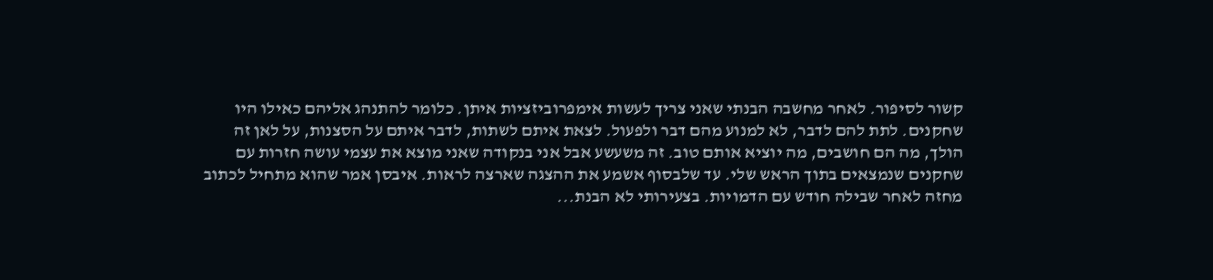קשור לסיפור. לאחר מחשבה הבנתי שאני צריך לעשות אימפרוביזציות איתן. כלומר להתנהג אליהם כאילו היו שחקנים. לתת להם לדבר, לא למנוע מהם דבר ולפעול. לצאת איתם לשתות, לדבר איתם על הסצנות, על לאן זה הולך, מה הם חושבים, מה יוציא אותם טוב. זה משעשע אבל אני בנקודה שאני מוצא את עצמי עושה חזרות עם שחקנים שנמצאים בתוך הראש שלי. עד שלבסוף אשמע את ההצגה שארצה לראות. איבסן אמר שהוא מתחיל לכתוב מחזה לאחר שבילה חודש עם הדמויות. בצעירותי לא הבנת...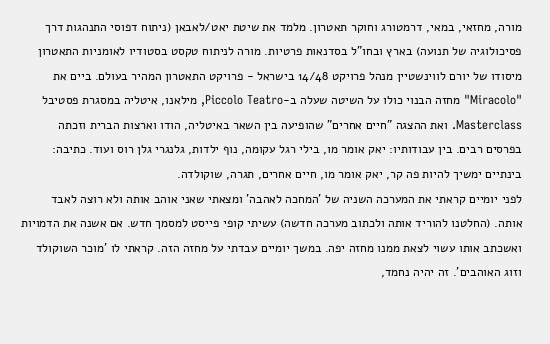מורה, מחזאי, במאי, דרמטורג וחוקר תאטרון. מלמד את שיטת יאט/לאבאן (ניתוח דפוסי התנהגות דרך פסיכולוגיה של תנועה) בארץ ובחו"ל בסדנאות פרטיות. מורה לניתוח טקסט בסטודיו לאומניות התאטרון מיסודו של יורם לווינשטיין מנהל פרויקט 14/48 בישראל - פרויקט התאטרון המהיר בעולם. ביים את "Miracolo" מחזה הבנוי כולו על השיטה שעלה ב-Piccolo Teatro, מילאנו, איטליה במסגרת פסטיבל Masterclass. ואת ההצגה "חיים אחרים" שהופיעה בין השאר באיטליה, הודו וארצות הברית וזכתה בפרסים רבים. בין עבודותיו: יאק אומר מו, בילי רגל עקומה, נוף ילדות, גלנגרי גלן רוס ועוד. כתיבה: בינתיים ימשיך להיות פה קר, יאק אומר מו, חיים אחרים, תגרה, שוקולדה.
לפני יומיים קראתי את המערכה השניה של 'המחכה לאהבה' ומצאתי שאני אוהב אותה ולא רוצה לאבד אותה. (החלטנו להוריד אותה ולכתוב מערכה חדשה) עשיתי קופי פייסט למסמך חדש. אם אשנה את הדמויות ואשכתב אותו עשוי לצאת ממנו מחזה יפה. במשך יומיים עבדתי על מחזה הזה. קראתי לו 'מוכר השוקולד וזוג האוהבים'. זה יהיה נחמד,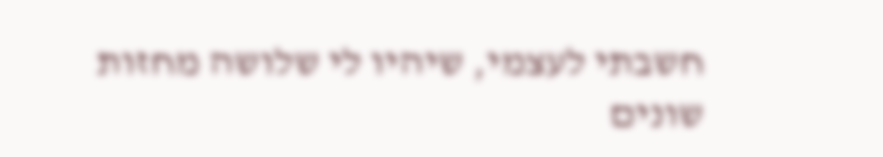חשבתי לעצמי, שיהיו לי שלושה מחזות שונים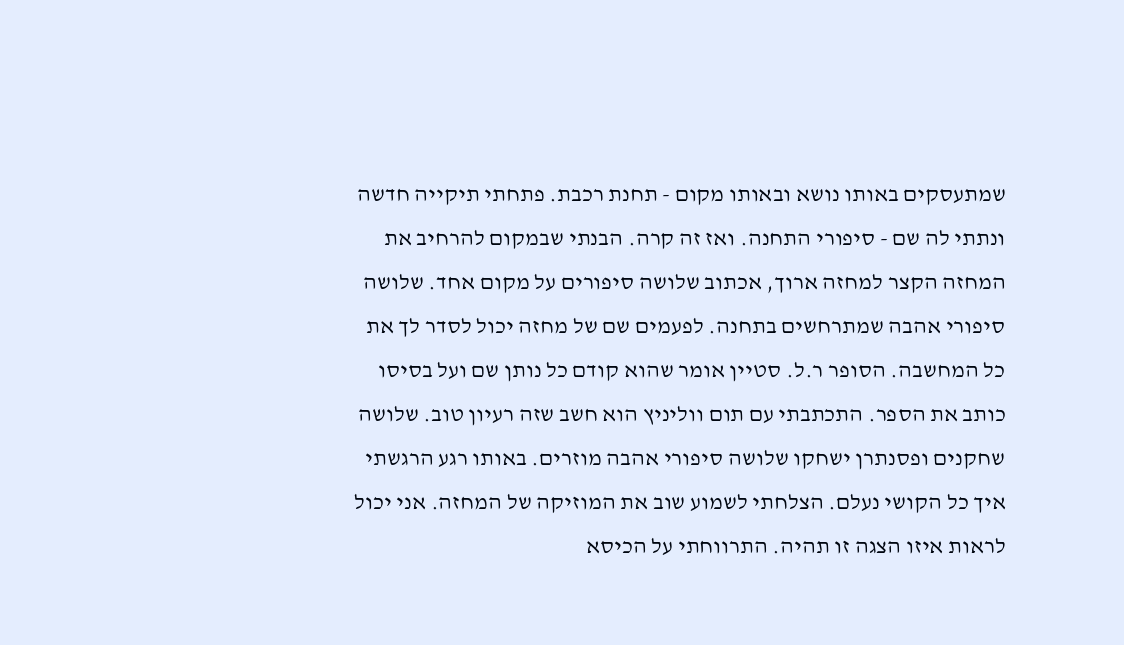שמתעסקים באותו נושא ובאותו מקום - תחנת רכבת. פתחתי תיקייה חדשה ונתתי לה שם - סיפורי התחנה. ואז זה קרה. הבנתי שבמקום להרחיב את המחזה הקצר למחזה ארוך, אכתוב שלושה סיפורים על מקום אחד. שלושה סיפורי אהבה שמתרחשים בתחנה. לפעמים שם של מחזה יכול לסדר לך את כל המחשבה. הסופר ר.ל. סטיין אומר שהוא קודם כל נותן שם ועל בסיסו כותב את הספר. התכתבתי עם תום ווליניץ הוא חשב שזה רעיון טוב. שלושה שחקנים ופסנתרן ישחקו שלושה סיפורי אהבה מוזרים. באותו רגע הרגשתי איך כל הקושי נעלם. הצלחתי לשמוע שוב את המוזיקה של המחזה. אני יכול לראות איזו הצגה זו תהיה. התרווחתי על הכיסא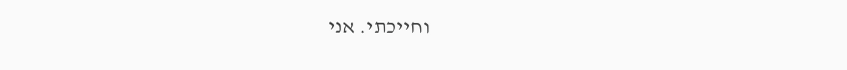וחייכתי. אני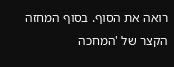רואה את הסוף. בסוף המחזה הקצר של 'המחכה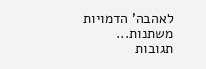לאהבה' הדמויות משתנות...
תגובות